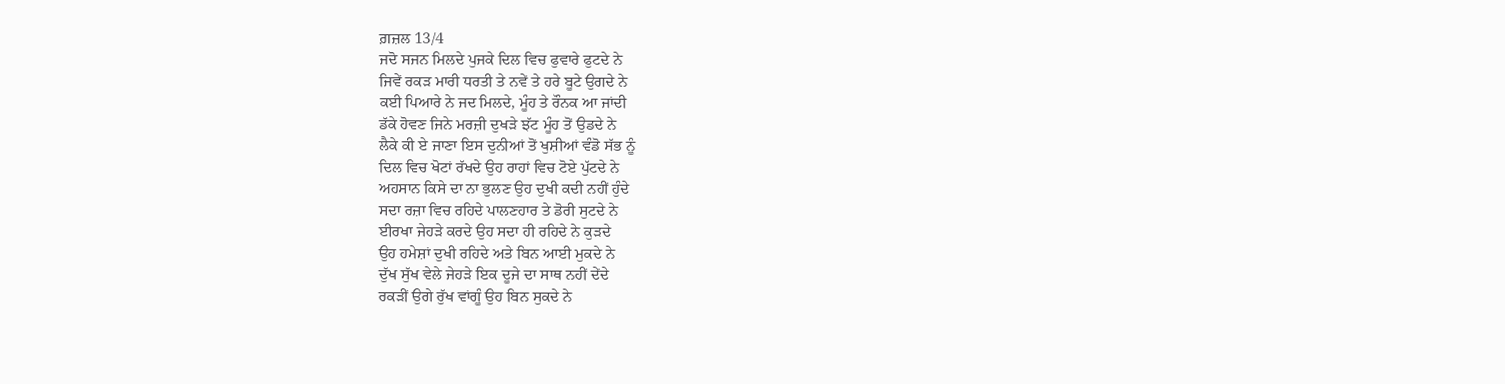ਗ਼ਜ਼ਲ 13/4
ਜਦੋ ਸਜਨ ਮਿਲਦੇ ਪੁਜਕੇ ਦਿਲ ਵਿਚ ਫੁਵਾਰੇ ਫੁਟਦੇ ਨੇ
ਜਿਵੇਂ ਰਕੜ ਮਾਰੀ ਧਰਤੀ ਤੇ ਨਵੇਂ ਤੇ ਹਰੇ ਬੂਟੇ ਉਗਦੇ ਨੇ
ਕਈ ਪਿਆਰੇ ਨੇ ਜਦ ਮਿਲਦੇ, ਮੂੰਹ ਤੇ ਰੌਨਕ ਆ ਜਾਂਦੀ
ਡੱਕੇ ਹੋਵਣ ਜਿਨੇ ਮਰਜ਼ੀ ਦੁਖੜੇ ਝੱਟ ਮੂੰਹ ਤੋਂ ਉਡਦੇ ਨੇ
ਲੈਕੇ ਕੀ ਏ ਜਾਣਾ ਇਸ ਦੁਨੀਆਂ ਤੋਂ ਖੁਸ਼ੀਆਂ ਵੰਡੋ ਸੱਭ ਨੂੰ
ਦਿਲ ਵਿਚ ਖੋਟਾਂ ਰੱਖਦੇ ਉਹ ਰਾਹਾਂ ਵਿਚ ਟੋਏ ਪੁੱਟਦੇ ਨੇ
ਅਹਸਾਨ ਕਿਸੇ ਦਾ ਨਾ ਭੁਲਣ ਉਹ ਦੁਖੀ ਕਦੀ ਨਹੀਂ ਹੁੰਦੇ
ਸਦਾ ਰਜ਼ਾ ਵਿਚ ਰਹਿਦੇ ਪਾਲਣਹਾਰ ਤੇ ਡੋਰੀ ਸੁਟਦੇ ਨੇ
ਈਰਖਾ ਜੇਹੜੇ ਕਰਦੇ ਉਹ ਸਦਾ ਹੀ ਰਹਿਦੇ ਨੇ ਕੁੜਦੇ
ਉਹ ਹਮੇਸ਼ਾਂ ਦੁਖੀ ਰਹਿਦੇ ਅਤੇ ਬਿਨ ਆਈ ਮੁਕਦੇ ਨੇ
ਦੁੱਖ ਸੁੱਖ ਵੇਲੇ ਜੇਹੜੇ ਇਕ ਦੂਜੇ ਦਾ ਸਾਥ ਨਹੀਂ ਦੇਂਦੇ
ਰਕੜੀਂ ਉਗੇ ਰੁੱਖ ਵਾਂਗੂੰ ਉਹ ਬਿਨ ਸੁਕਦੇ ਨੇ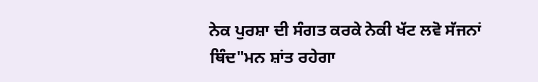ਨੇਕ ਪੁਰਸ਼ਾ ਦੀ ਸੰਗਤ ਕਰਕੇ ਨੇਕੀ ਖੱਟ ਲਵੋ ਸੱਜਨਾਂ
ਥਿੰਦ"ਮਨ ਸ਼ਾਂਤ ਰਹੇਗਾ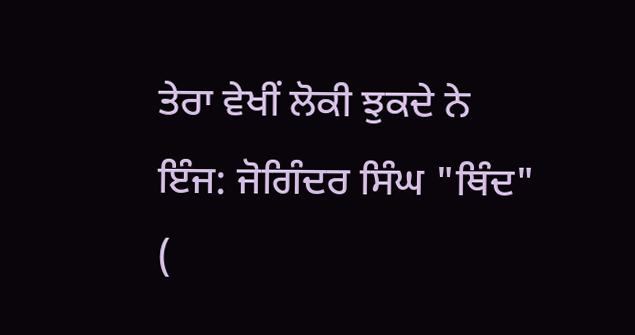ਤੇਰਾ ਵੇਖੀਂ ਲੋਕੀ ਝੁਕਦੇ ਨੇ
ਇੰਜ: ਜੋਗਿੰਦਰ ਸਿੰਘ "ਥਿੰਦ"
(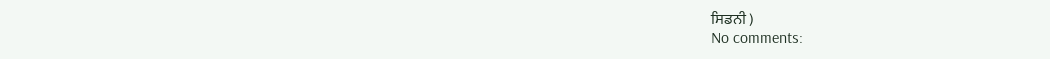ਸਿਡਨੀ )
No comments: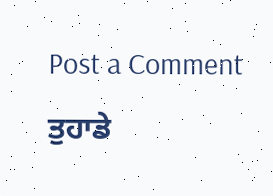Post a Comment
ਤੁਹਾਡੇ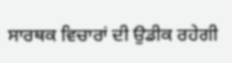ਸਾਰਥਕ ਵਿਚਾਰਾਂ ਦੀ ਉਡੀਕ ਰਹੇਗੀ